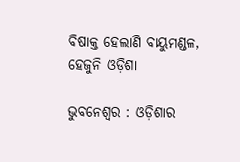ବିଷାକ୍ତ ହେଲାଣି ବାୟୁମଣ୍ଡଳ, ହେଜୁନି ଓଡ଼ିଶା

ଭୁବନେଶ୍ୱର : ଓଡ଼ିଶାର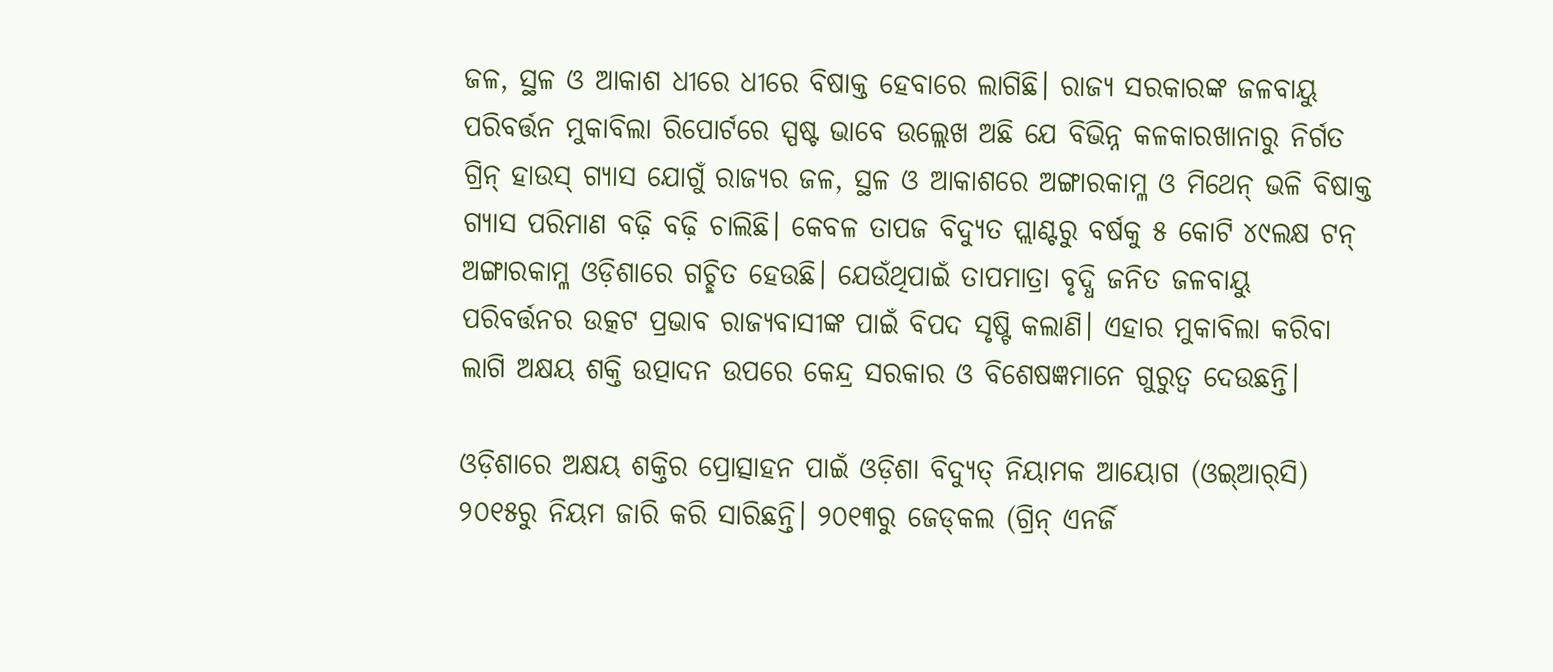ଜଳ, ସ୍ଥଳ ଓ ଆକାଶ ଧୀରେ ଧୀରେ ବିଷାକ୍ତ ହେବାରେ ଲାଗିଛି। ରାଜ୍ୟ ସରକାରଙ୍କ ଜଳବାୟୁ ପରିବର୍ତ୍ତନ ମୁକାବିଲା ରିପୋର୍ଟରେ ସ୍ପଷ୍ଟ ଭାବେ ଉଲ୍ଲେଖ ଅଛି ଯେ ବିଭିନ୍ନ କଳକାରଖାନାରୁ ନିର୍ଗତ ଗ୍ରିନ୍ ହାଉସ୍ ଗ୍ୟାସ ଯୋଗୁଁ ରାଜ୍ୟର ଜଳ, ସ୍ଥଳ ଓ ଆକାଶରେ ଅଙ୍ଗାରକାମ୍ଳ ଓ ମିଥେନ୍ ଭଳି ବିଷାକ୍ତ ଗ୍ୟାସ ପରିମାଣ ବଢ଼ି ବଢ଼ି ଚାଲିଛି। କେବଳ ତାପଜ ବିଦ୍ୟୁତ ପ୍ଲାଣ୍ଟରୁ ବର୍ଷକୁ ୫ କୋଟି ୪୯ଲକ୍ଷ ଟନ୍ ଅଙ୍ଗାରକାମ୍ଳ ଓଡ଼ିଶାରେ ଗଚ୍ଛିତ ହେଉଛି। ଯେଉଁଥିପାଇଁ ତାପମାତ୍ରା ବୃଦ୍ଧି ଜନିତ ଜଳବାୟୁ ପରିବର୍ତ୍ତନର ଉତ୍କଟ ପ୍ରଭାବ ରାଜ୍ୟବାସୀଙ୍କ ପାଇଁ ବିପଦ ସୃଷ୍ଟି କଲାଣି। ଏହାର ମୁକାବିଲା କରିବା ଲାଗି ଅକ୍ଷୟ ଶକ୍ତି ଉତ୍ପାଦନ ଉପରେ କେନ୍ଦ୍ର ସରକାର ଓ ବିଶେଷଜ୍ଞମାନେ ଗୁରୁତ୍ବ ଦେଉଛନ୍ତି।

ଓଡ଼ିଶାରେ ଅକ୍ଷୟ ଶକ୍ତିର ପ୍ରୋତ୍ସାହନ ପାଇଁ ଓଡ଼ିଶା ବିଦ୍ୟୁତ୍‌ ନିୟାମକ ଆୟୋଗ (ଓଇ୍‌ଆର୍‌ସି) ୨୦୧୫ରୁ ନିୟମ ଜାରି କରି ସାରିଛନ୍ତି। ୨୦୧୩ରୁ ଜେଡ୍‌କଲ (ଗ୍ରିନ୍ ଏନର୍ଜି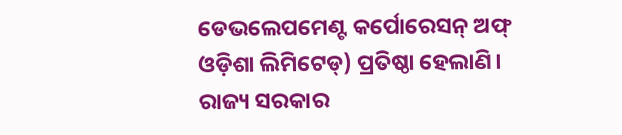ଡେଭଲେପମେଣ୍ଟ କର୍ପୋରେସନ୍ ଅଫ୍ ଓଡ଼ିଶା ଲିମିଟେଡ୍) ପ୍ରତିଷ୍ଠା ହେଲାଣି। ରାଜ୍ୟ ସରକାର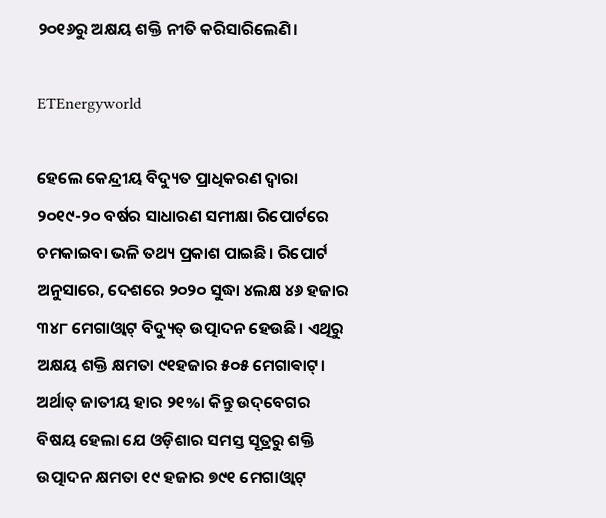୨୦୧୬ରୁ ଅକ୍ଷୟ ଶକ୍ତି ନୀତି କରିସାରିଲେଣି।

ETEnergyworld

ହେଲେ କେନ୍ଦ୍ରୀୟ ବିଦ୍ୟୁତ ପ୍ରାଧିକରଣ ଦ୍ବାରା ୨୦୧୯-୨୦ ବର୍ଷର ସାଧାରଣ ସମୀକ୍ଷା ରିପୋର୍ଟରେ ଚମକାଇବା ଭଳି ତଥ୍ୟ ପ୍ରକାଶ ପାଇଛି। ରିପୋର୍ଟ ଅନୁସାରେ, ଦେଶରେ ୨୦୨୦ ସୁଦ୍ଧା ୪ଲକ୍ଷ ୪୬ ହଜାର ୩୪୮ ମେଗାଓ୍ୱାଟ୍ ବିଦ୍ୟୁତ୍ ଉତ୍ପାଦନ ହେଉଛି। ଏଥିରୁ ଅକ୍ଷୟ ଶକ୍ତି କ୍ଷମତା ୯୧ହଜାର ୫୦୫ ମେଗାଵାଟ୍‌। ଅର୍ଥାତ୍ ଜାତୀୟ ହାର ୨୧%। କିନ୍ତୁ ଉଦ୍‌ବେଗର ବିଷୟ ହେଲା ଯେ ଓଡ଼ିଶାର ସମସ୍ତ ସୂତ୍ରରୁ ଶକ୍ତି ଉତ୍ପାଦନ କ୍ଷମତା ୧୯ ହଜାର ୭୯୧ ମେଗାଓ୍ୱାଟ୍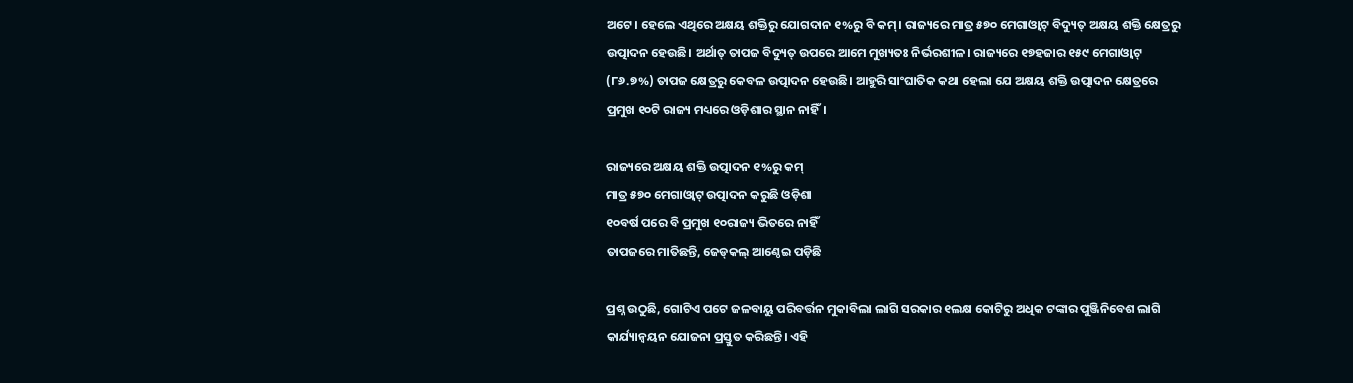ଅଟେ। ହେଲେ ଏଥିରେ ଅକ୍ଷୟ ଶକ୍ତିରୁ ଯୋଗଦାନ ୧%ରୁ ବି କମ୍। ରାଜ୍ୟରେ ମାତ୍ର ୫୭୦ ମେଗାଓ୍ୱାଟ୍‌ ବିଦ୍ୟୁତ୍ ଅକ୍ଷୟ ଶକ୍ତି କ୍ଷେତ୍ରରୁ ଉତ୍ପାଦନ ହେଉଛି। ଅର୍ଥାତ୍ ତାପଜ ବିଦ୍ୟୁତ୍‌ ଉପରେ ଆମେ ମୁଖ୍ୟତଃ ନିର୍ଭରଶୀଳ। ରାଜ୍ୟରେ ୧୭ହଜାର ୧୫୯ ମେଗାଓ୍ୱାଟ୍ (୮୬.୭%) ତାପଜ କ୍ଷେତ୍ରରୁ କେବଳ ଉତ୍ପାଦନ ହେଉଛି। ଆହୁରି ସାଂଘାତିକ କଥା ହେଲା ଯେ ଅକ୍ଷୟ ଶକ୍ତି ଉତ୍ପାଦନ କ୍ଷେତ୍ରରେ ପ୍ରମୁଖ ୧୦ଟି ରାଜ୍ୟ ମଧ୍ୟରେ ଓଡ଼ିଶାର ସ୍ଥାନ ନାହିଁ।

ରାଜ୍ୟରେ ଅକ୍ଷୟ ଶକ୍ତି ଉତ୍ପାଦନ ୧%ରୁ କମ୍
ମାତ୍ର ୫୭୦ ମେଗାଓ୍ୱାଟ୍‌ ଉତ୍ପାଦନ କରୁଛି ଓଡ଼ିଶା
୧୦ବର୍ଷ ପରେ ବି ପ୍ରମୁଖ ୧୦ରାଜ୍ୟ ଭିତରେ ନାହିଁ
ତାପଜରେ ମାତିଛନ୍ତି, ଜେଡ୍‌କଲ୍ ଆଣ୍ଠେଇ ପଡ଼ିଛି

ପ୍ରଶ୍ନ ଉଠୁଛି, ଗୋଟିଏ ପଟେ ଜଳବାୟୁ ପରିବର୍ତ୍ତନ ମୁକାବିଲା ଲାଗି ସରକାର ୧ଲକ୍ଷ କୋଟିରୁ ଅଧିକ ଟଙ୍କାର ପୁଞ୍ଜିନିବେଶ ଲାଗି କାର୍ଯ୍ୟାନ୍ବୟନ ଯୋଜନା ପ୍ରସ୍ତୁତ କରିଛନ୍ତି। ଏହି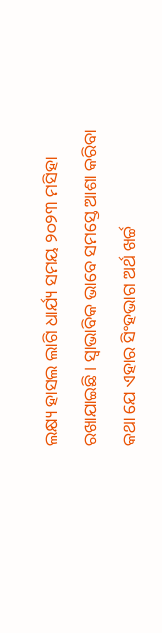ଲକ୍ଷ୍ୟ ହାସଲ ଲାଗି ଧାର୍ଯ୍ୟ ସମୟ ୨୦୨୩ ମସିହା ରଖାଯାଇଛି। ସ୍ବାଭାବିକ ଭାବେ ସମସ୍ତେ ଆଶା କରିବା କଥା ଯେ ଏହାର ସିଂହଭାଗ ଅର୍ଥ ଖର୍ଚ୍ଚ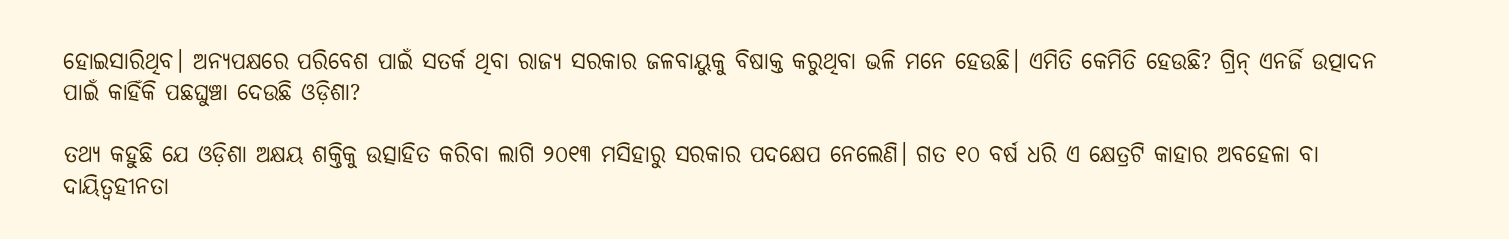ହୋଇସାରିଥିବ। ଅନ୍ୟପକ୍ଷରେ ପରିବେଶ ପାଇଁ ସତର୍କ ଥିବା ରାଜ୍ୟ ସରକାର ଜଳବାୟୁକୁ ବିଷାକ୍ତ କରୁଥିବା ଭଳି ମନେ ହେଉଛି। ଏମିତି କେମିତି ହେଉଛି? ଗ୍ରିନ୍ ଏନର୍ଜି ଉତ୍ପାଦନ ପାଇଁ କାହିଁକି ପଛଘୁଞ୍ଚା ଦେଉଛି ଓଡ଼ିଶା?

ତଥ୍ୟ କହୁଛି ଯେ ଓଡ଼ିଶା ଅକ୍ଷୟ ଶକ୍ତିକୁ ଉତ୍ସାହିତ କରିବା ଲାଗି ୨୦୧୩ ମସିହାରୁ ସରକାର ପଦକ୍ଷେପ ନେଲେଣି। ଗତ ୧୦ ବର୍ଷ ଧରି ଏ କ୍ଷେତ୍ରଟି କାହାର ଅବହେଳା ବା ଦାୟିତ୍ବହୀନତା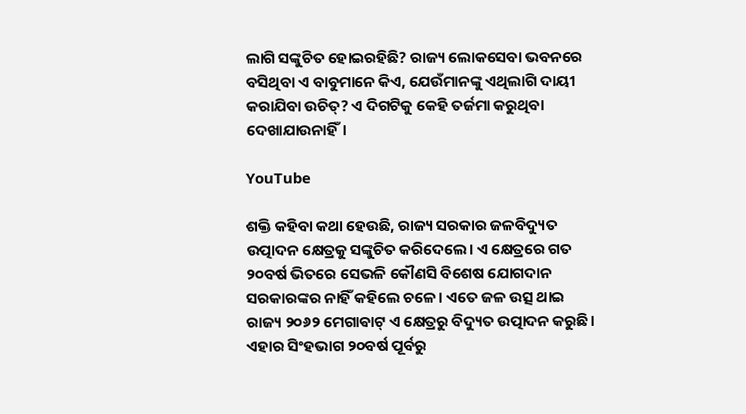ଲାଗି ସଙ୍କୁଚିତ ହୋଇରହିଛି? ରାଜ୍ୟ ଲୋକସେବା ଭବନରେ ବସିଥିବା ଏ ବାବୁମାନେ କିଏ, ଯେଉଁମାନଙ୍କୁ ଏଥିଲାଗି ଦାୟୀ କରାଯିବା ଉଚିତ୍? ଏ ଦିଗଟିକୁ କେହି ତର୍ଜମା କରୁଥିବା ଦେଖାଯାଉନାହିଁ।

YouTube

ଶକ୍ତି କହିବା କଥା ହେଉଛି, ରାଜ୍ୟ ସରକାର ଜଳବିଦ୍ୟୁତ ଉତ୍ପାଦନ କ୍ଷେତ୍ରକୁ ସଙ୍କୁଚିତ କରିଦେଲେ। ଏ କ୍ଷେତ୍ରରେ ଗତ ୨୦ବର୍ଷ ଭିତରେ ସେଭଳି କୌଣସି ବିଶେଷ ଯୋଗଦାନ ସରକାରଙ୍କର ନାହିଁ କହିଲେ ଚଳେ। ଏତେ ଜଳ ଉତ୍ସ ଥାଇ ରାଜ୍ୟ ୨୦୬୨ ମେଗାଵାଟ୍ ଏ କ୍ଷେତ୍ରରୁ ବିଦ୍ୟୁତ ଉତ୍ପାଦନ କରୁଛି। ଏହାର ସିଂହଭାଗ ୨୦ବର୍ଷ ପୂର୍ବରୁ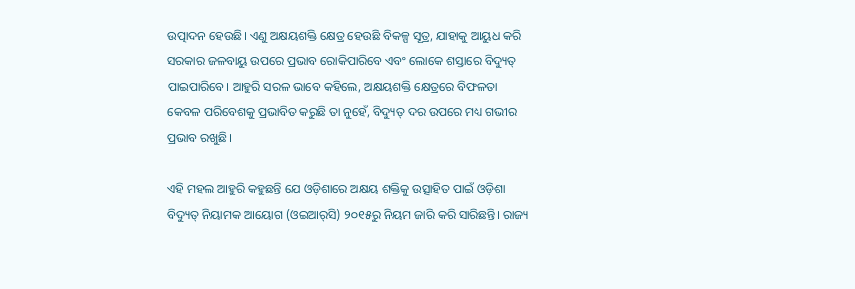ଉତ୍ପାଦନ ହେଉଛି। ଏଣୁ ଅକ୍ଷୟଶକ୍ତି କ୍ଷେତ୍ର ହେଉଛି ବିକଳ୍ପ ସୂତ୍ର, ଯାହାକୁ ଆୟୁଧ କରି ସରକାର ଜଳବାୟୁ ଉପରେ ପ୍ରଭାବ ରୋକିପାରିବେ ଏବଂ ଲୋକେ ଶସ୍ତାରେ ବିଦ୍ୟୁତ୍‌ ପାଇପାରିବେ। ଆହୁରି ସରଳ ଭାବେ କହିଲେ, ଅକ୍ଷୟଶକ୍ତି କ୍ଷେତ୍ରରେ ବିଫଳତା କେବଳ ପରିବେଶକୁ ପ୍ରଭାବିତ କରୁଛି ତା ନୁହେଁ, ବିଦ୍ୟୁତ୍‌ ଦର ଉପରେ ମଧ୍ୟ ଗଭୀର ପ୍ରଭାବ ରଖୁଛି।

ଏହି ମହଲ ଆହୁରି କହୁଛନ୍ତି ଯେ ଓଡ଼ିଶାରେ ଅକ୍ଷୟ ଶକ୍ତିକୁ ଉତ୍ସାହିତ ପାଇଁ ଓଡ଼ିଶା ବିଦ୍ୟୁତ୍ ନିୟାମକ ଆୟୋଗ (ଓଇଆର୍‌ସି) ୨୦୧୫ରୁ ନିୟମ ଜାରି କରି ସାରିଛନ୍ତି। ରାଜ୍ୟ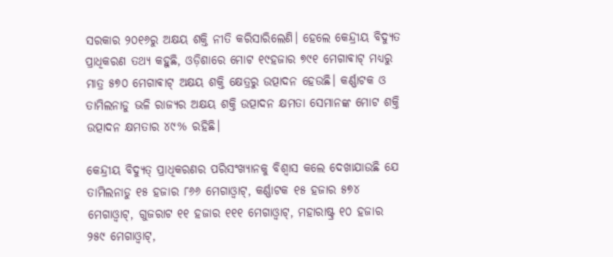ସରକାର ୨୦୧୬ରୁ ଅକ୍ଷୟ ଶକ୍ତି ନୀତି କରିସାରିଲେଣି। ହେଲେ କେନ୍ଦ୍ରୀୟ ବିଦ୍ୟୁତ ପ୍ରାଧିକରଣ ତଥ୍ୟ କହୁଛି, ଓଡ଼ିଶାରେ ମୋଟ ୧୯ହଜାର ୭୯୧ ମେଗାଵାଟ୍ ମଧ୍ୟରୁ ମାତ୍ର ୫୭୦ ମେଗାଵାଟ୍ ଅକ୍ଷୟ ଶକ୍ତି କ୍ଷେତ୍ରରୁ ଉତ୍ପାଦନ ହେଉଛି। କର୍ଣ୍ଣାଟକ ଓ ତାମିଲନାଡୁ ଭଳି ରାଜ୍ୟର ଅକ୍ଷୟ ଶକ୍ତି ଉତ୍ପାଦନ କ୍ଷମତା ସେମାନଙ୍କ ମୋଟ ଶକ୍ତି ଉତ୍ପାଦନ କ୍ଷମତାର ୪୯% ରହିଛି।

କେନ୍ଦ୍ରୀୟ ବିଦ୍ୟୁତ୍‌ ପ୍ରାଧିକରଣର ପରିସଂଖ୍ୟାନକୁ ବିଶ୍ବାସ କଲେ ଦେଖାଯାଉଛି ଯେ ତାମିଲନାଡୁ ୧୫ ହଜାର ୮୬୬ ମେଗାଓ୍ୱାଟ୍, କର୍ଣ୍ଣାଟକ ୧୫ ହଜାର ୫୭୪ ମେଗାଓ୍ୱାଟ୍, ଗୁଜରାଟ ୧୧ ହଜାର ୧୧୧ ମେଗାଓ୍ୱାଟ୍, ମହାରାଷ୍ଟ୍ର ୧୦ ହଜାର ୨୫୯ ମେଗାଓ୍ୱାଟ୍,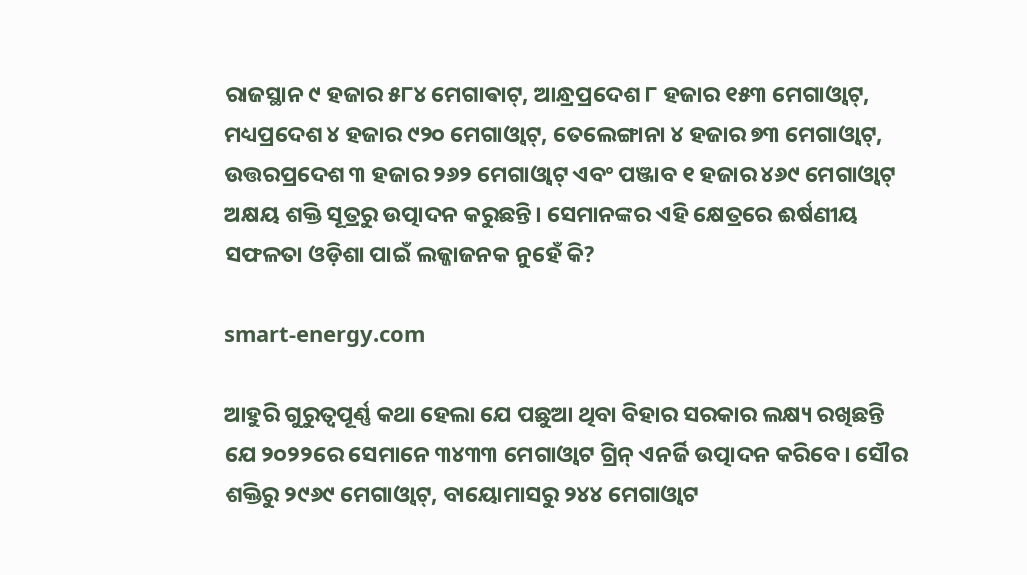ରାଜସ୍ଥାନ ୯ ହଜାର ୫୮୪ ମେଗାଵାଟ୍, ଆନ୍ଧ୍ରପ୍ରଦେଶ ୮ ହଜାର ୧୫୩ ମେଗାଓ୍ୱାଟ୍, ମଧ୍ୟପ୍ରଦେଶ ୪ ହଜାର ୯୨୦ ମେଗାଓ୍ୱାଟ୍, ତେଲେଙ୍ଗାନା ୪ ହଜାର ୭୩ ମେଗାଓ୍ୱାଟ୍, ଉତ୍ତରପ୍ରଦେଶ ୩ ହଜାର ୨୬୨ ମେଗାଓ୍ୱାଟ୍ ଏବଂ ପଞ୍ଜାବ ୧ ହଜାର ୪୬୯ ମେଗାଓ୍ୱାଟ୍ ଅକ୍ଷୟ ଶକ୍ତି ସୂତ୍ରରୁ ଉତ୍ପାଦନ କରୁଛନ୍ତି। ସେମାନଙ୍କର ଏହି କ୍ଷେତ୍ରରେ ଈର୍ଷଣୀୟ ସଫଳତା ଓଡ଼ିଶା ପାଇଁ ଲଜ୍ଜାଜନକ ନୁହେଁ କି?

smart-energy.com

ଆହୁରି ଗୁରୁତ୍ବପୂର୍ଣ୍ଣ କଥା ହେଲା ଯେ ପଛୁଆ ଥିବା ବିହାର ସରକାର ଲକ୍ଷ୍ୟ ରଖିଛନ୍ତି ଯେ ୨୦୨୨ରେ ସେମାନେ ୩୪୩୩ ମେଗାଓ୍ୱାଟ ଗ୍ରିନ୍ ଏନର୍ଜି ଉତ୍ପାଦନ କରିବେ। ସୌର ଶକ୍ତିରୁ ୨୯୬୯ ମେଗାଓ୍ୱାଟ୍, ବାୟୋମାସରୁ ୨୪୪ ମେଗାଓ୍ୱାଟ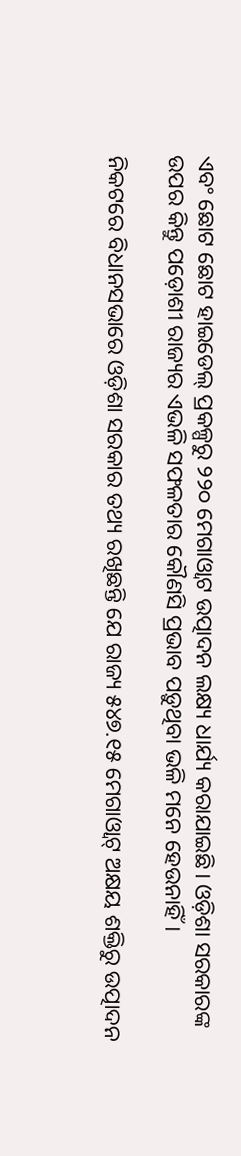ଏବଂ ଛୋଟ ଛୋଟ ହାଇଡେଲ୍ ପ୍ରକଳ୍ପରୁ ୨୨୦ ମେଗାଓ୍ୱାଟ ଉତ୍ପାଦନ ଲକ୍ଷ୍ୟ ଧାର୍ଯ୍ୟ କରାଯାଇଛି। ଓଡ଼ିଶା ସରକାରଙ୍କ ଉପର କିନ୍ତୁ ପଡ଼ୋଶୀ ରାଜ୍ୟର ଏଭଳି ସଫଳତାର କୌଣସି ପ୍ରଭାବ ପଡ଼ୁଥିବା ଭଳି ମନେ ହେଉନାହିଁ।

ନିକଟରେ ବିଧାନସଭାରେ ଓଡ଼ିଶା ସରକାର ତଥ୍ୟ ରଖିଛନ୍ତି ଯେ ରାଜ୍ୟ ୫୪୭.୧୫ ମେଗାଓ୍ୱାଟ୍ ଅକ୍ଷୟ ଶକ୍ତିରୁ ଉତ୍ପାଦନ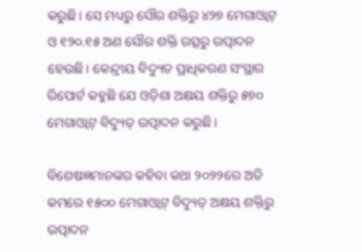କରୁଛି। ସେ ମଧ୍ୟରୁ ସୌର ଶକ୍ତିରୁ ୪୨୭ ମେଗାଓ୍ୱାଟ୍ ଓ ୧୨୦.୧୫ ଅଣ ସୌର ଶକ୍ତି ଉତ୍ସରୁ ଉତ୍ପାଦନ ହେଉଛି। କେନ୍ଦ୍ରୀୟ ବିଦ୍ୟୁତ ପ୍ରାଧିକରଣ ସଂସ୍ଥାର ରିପୋର୍ଟ କହୁଛି ଯେ ଓଡ଼ିଶା ଅକ୍ଷୟ ଶକ୍ତିରୁ ୫୭୦ ମେଗାଓ୍ୱାଟ୍ ବିଦ୍ୟୁତ୍‌ ଉତ୍ପାଦନ କରୁଛି।

ବିଶେଷଜ୍ଞମାନଙ୍କର କହିବା କଥା ୨୦୨୨ରେ ଅତି କମରେ ୧୫୦୦ ମେଗାଓ୍ୱାଟ୍‌ ବିଦ୍ୟୁତ୍ ଅକ୍ଷୟ ଶକ୍ତିରୁ ଉତ୍ପାଦନ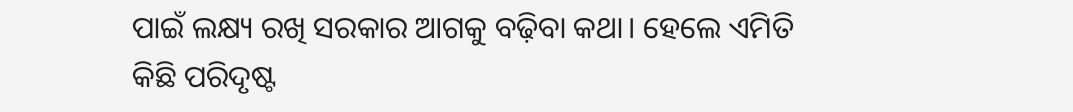ପାଇଁ ଲକ୍ଷ୍ୟ ରଖି ସରକାର ଆଗକୁ ବଢ଼ିବା କଥା। ହେଲେ ଏମିତି କିଛି ପରିଦୃଷ୍ଟ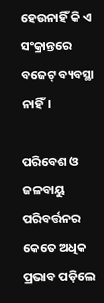ହେଉନାହିଁ କି ଏ ସଂକ୍ରାନ୍ତରେ ବଜେଟ୍ ବ୍ୟବସ୍ଥା ନାହିଁ।

ପରିବେଶ ଓ ଜଳବାୟୁ ପରିବର୍ତ୍ତନର କେତେ ଅଧିକ ପ୍ରଭାବ ପଡ଼ିଲେ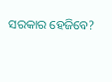ସରକାର ହେଜିବେ?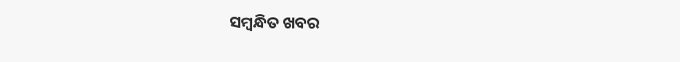ସମ୍ବନ୍ଧିତ ଖବର